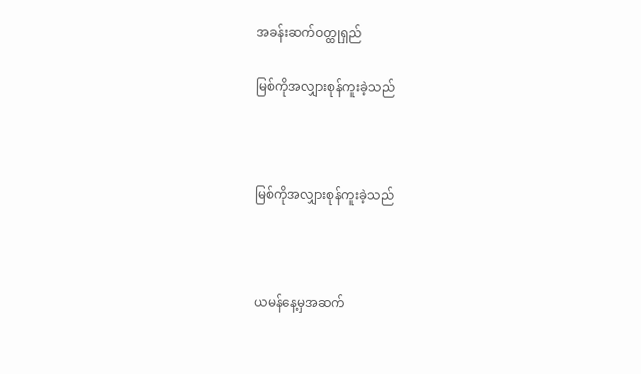အခန်းဆက်ဝတ္ထုရှည်

မြစ်ကိုအလျှားစုန်ကူးခဲ့သည်



မြစ်ကိုအလျှားစုန်ကူးခဲ့သည်



ယမန်နေ့မှအဆက်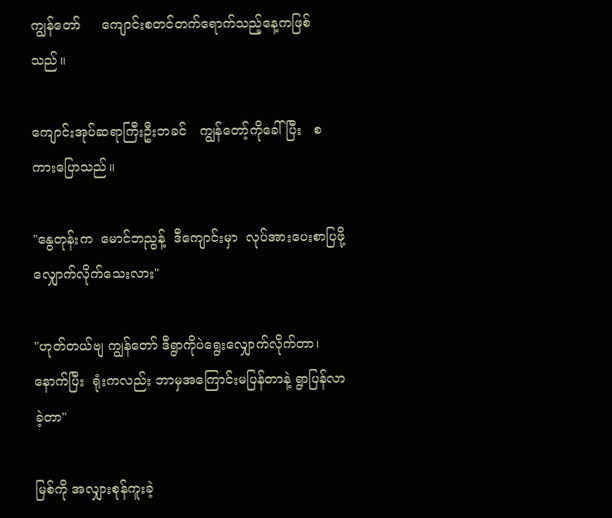ကျွန်တော်     ကျောင်းစတင်တက်ရောက်သည့်နေ့ကဖြစ်သည်။

ကျောင်းအုပ်ဆရာကြီးဦးဘခင်   ကျွန်တော့်ကိုခေါ်ပြီး   စကားပြောသည်။

"နွေတုန်းက  မောင်ဘညွန့်  ဒီကျောင်းမှာ  လုပ်အားပေးစာပြဖို့ လျှောက်လိုက်သေးလား"

"ဟုတ်တယ်ဗျ ကျွန်တော် ဒီရွာကိုပဲရွေးလျှောက်လိုက်တာ၊ နောက်ပြီး  ရုံးကလည်း ဘာမှအကြောင်းမပြန်တာနဲ့ ရွာပြန်လာခဲ့တာ"

မြစ်ကို အလျှားစုန်ကူးခဲ့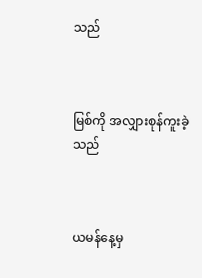သည်



မြစ်ကို အလျှားစုန်ကူးခဲ့သည်



ယမန်နေ့မှ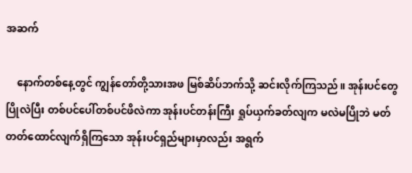အဆက်

    နောက်တစ်နေ့တွင် ကျွန်တော်တို့သားအဖ မြစ်ဆိပ်ဘက်သို့ ဆင်းလိုက်ကြသည်။ အုန်းပင်တွေပြိုလဲပြီး တစ်ပင်ပေါ်တစ်ပင်ဖိလဲကာ အုန်းပင်တန်းကြီး ရှုပ်ယှက်ခတ်လျက မလဲမပြိုဘဲ မတ်တတ်ထောင်လျက်ရှိကြသော အုန်းပင်ရှည်များမှာလည်း အရွက်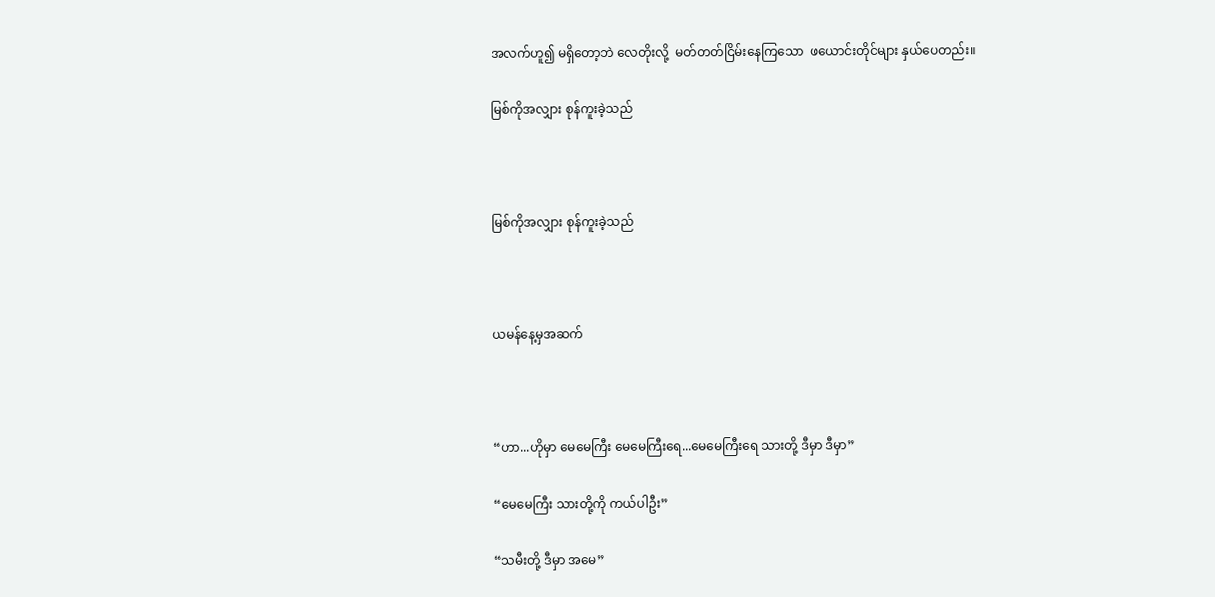အလက်ဟူ၍ မရှိတော့ဘဲ လေတိုးလို့  မတ်တတ်ငြိမ်းနေကြသော  ဖယောင်းတိုင်များ နှယ်ပေတည်း။

မြစ်ကိုအလျှား စုန်ကူးခဲ့သည်



မြစ်ကိုအလျှား စုန်ကူးခဲ့သည်



ယမန်နေ့မှအဆက်



“ဟာ...ဟိုမှာ မေမေကြီး မေမေကြီးရေ...မေမေကြီးရေ သားတို့ ဒီမှာ ဒီမှာ”

“မေမေကြီး သားတို့ကို ကယ်ပါဦး”

“သမီးတို့ ဒီမှာ အမေ”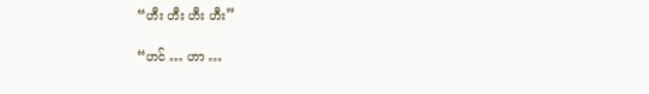“ဟီး ဟီး ဟီး ဟီး”

“ဟင် … ဟာ …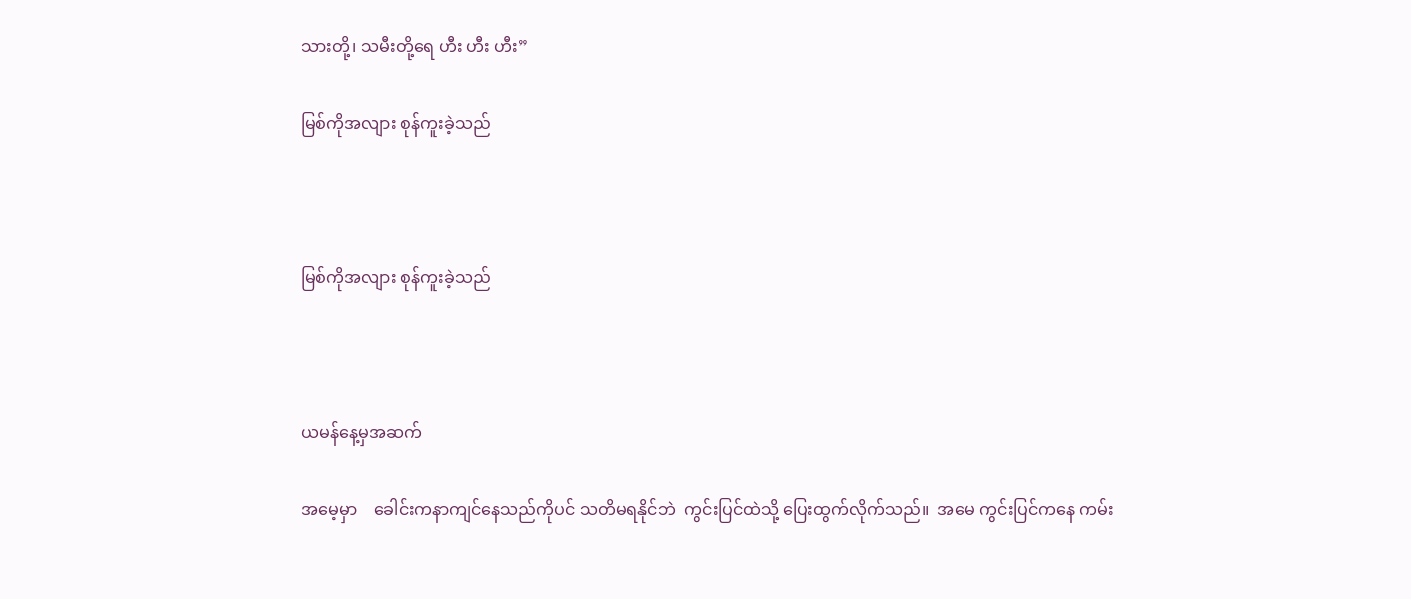သားတို့၊ သမီးတို့ရေ ဟီး ဟီး ဟီး”

မြစ်ကိုအလျား စုန်ကူးခဲ့သည်



မြစ်ကိုအလျား စုန်ကူးခဲ့သည်



ယမန်နေ့မှအဆက်

အမေ့မှာ    ခေါင်းကနာကျင်နေသည်ကိုပင် သတိမရနိုင်ဘဲ  ကွင်းပြင်ထဲသို့ ပြေးထွက်လိုက်သည်။  အမေ ကွင်းပြင်ကနေ ကမ်း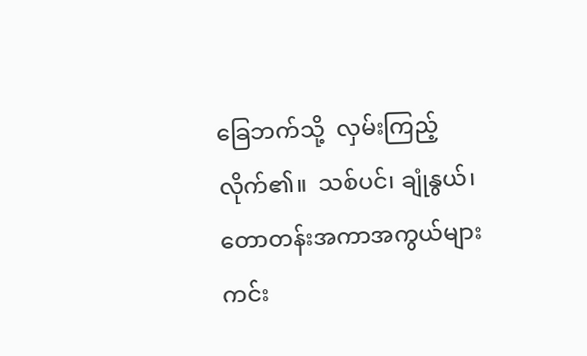ခြေဘက်သို့  လှမ်းကြည့်လိုက်၏။  သစ်ပင်၊ ချုံနွယ်၊ တောတန်းအကာအကွယ်များ ကင်း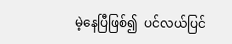မဲ့နေပြီဖြစ်၍  ပင်လယ်ပြင်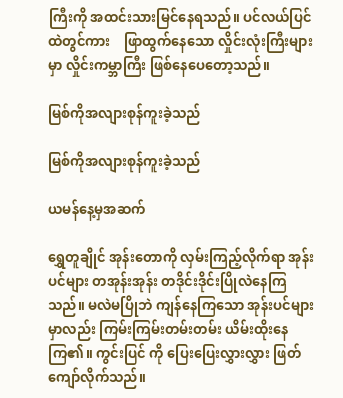ကြီးကို အထင်းသားမြင်နေရသည်။ ပင်လယ်ပြင်ထဲတွင်ကား    ဖြာထွက်နေသော လှိုင်းလုံးကြီးများမှာ လှိုင်းကမ္ဘာကြီး ဖြစ်နေပေတော့သည်။

မြစ်ကိုအလျားစုန်ကူးခဲ့သည်

မြစ်ကိုအလျားစုန်ကူးခဲ့သည်

ယမန်နေ့မှအဆက်

ရွှေတူချိုင် အုန်းတောကို လှမ်းကြည့်လိုက်ရာ အုန်းပင်များ တအုန်းအုန်း တဒိုင်းဒိုင်းပြိုလဲနေကြသည်။ မလဲမပြိုဘဲ ကျန်နေကြသော အုန်းပင်များမှာလည်း ကြမ်းကြမ်းတမ်းတမ်း ယိမ်းထိုးနေကြ၏။ ကွင်းပြင် ကို ပြေးပြေးလွှားလွှား ဖြတ်ကျော်လိုက်သည်။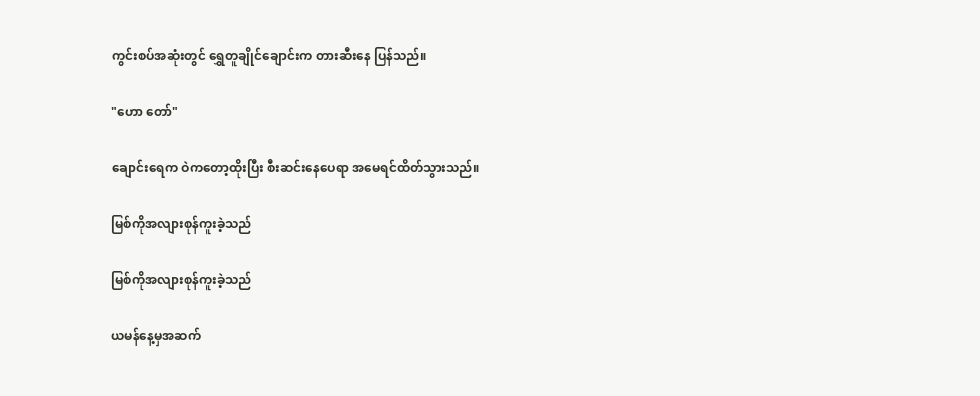ကွင်းစပ်အဆုံးတွင် ရွှေတူချိုင်ချောင်းက တားဆီးနေ ပြန်သည်။

"ဟော တော်"

ချောင်းရေက ဝဲကတော့ထိုးပြီး စီးဆင်းနေပေရာ အမေရင်ထိတ်သွားသည်။

မြစ်ကိုအလျားစုန်ကူးခဲ့သည်

မြစ်ကိုအလျားစုန်ကူးခဲ့သည်

ယမန်နေ့မှအဆက်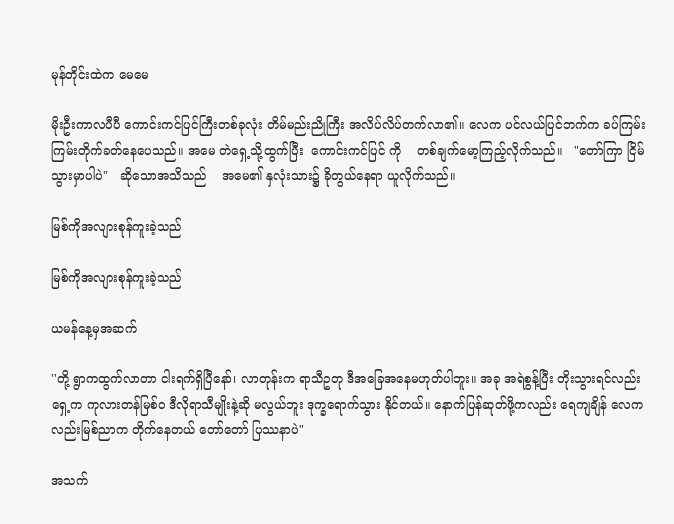မုန်တိုင်းထဲက မေမေ

မိုးဦးကာလပီပီ ကောင်းကင်ပြင်ကြီးတစ်ခုလုံး တိမ်မည်းညိုကြီး အလိပ်လိပ်တက်လာ၏။ လေက ပင်လယ်ပြင်ဘက်က ခပ်ကြမ်းကြမ်းတိုက်ခတ်နေပေသည်။ အမေ တဲရှေ့သို့ထွက်ပြီး  ကောင်းကင်ပြင် ကို    တစ်ချက်မော့ကြည့်လိုက်သည်။   "တော်ကြာ ငြိမ်သွားမှာပါပဲ"   ဆိုသောအသိသည်    အမေ၏ နှလုံးသား၌ ခိုတွယ်နေရာ ယူလိုက်သည်။

မြစ်ကိုအလျားစုန်ကူးခဲ့သည်

မြစ်ကိုအလျားစုန်ကူးခဲ့သည်

ယမန်နေ့မှအဆက်

''တို့ ရွာကထွက်လာတာ ငါးရက်ရှိပြီနော်၊ လာတုန်းက ရာသီဥတု ဒီအခြေအနေမဟုတ်ပါဘူး။ အခု အရဲစွန့်ပြီး တိုးသွားရင်လည်း ရှေ့က ကုလားတန်မြစ်ဝ ဒီလိုရာသီမျိုးနဲ့ဆို မလွယ်ဘူး ဒုက္ခရောက်သွား နိုင်တယ်။ နောက်ပြန်ဆုတ်ဖို့ကလည်း ရေကျချိန် လေကလည်းမြစ်ညာက တိုက်နေတယ် တော်တော် ပြဿနာပဲ"

အသက်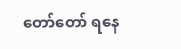တော်တော် ရနေ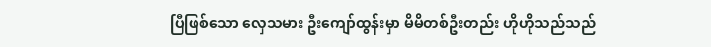ပြီဖြစ်သော လှေသမား ဦးကျော်ထွန်းမှာ မိမိတစ်ဦးတည်း ဟိုဟိုသည်သည်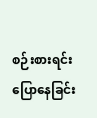စဉ်းစားရင်း ပြောနေခြင်း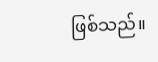ဖြစ်သည်။